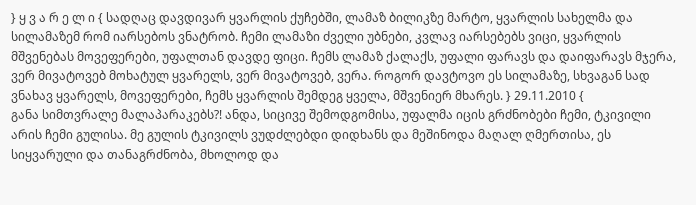} ყ ვ ა რ ე ლ ი { სადღაც დავდივარ ყვარლის ქუჩებში, ლამაზ ბილიკზე მარტო, ყვარლის სახელმა და სილამაზემ რომ იარსებოს ვნატრობ. ჩემი ლამაზი ძველი უბნები, კვლავ იარსებებს ვიცი, ყვარლის მშვენებას მოვეფერები, უფალთან დავდე ფიცი. ჩემს ლამაზ ქალაქს, უფალი ფარავს და დაიფარავს მჯერა, ვერ მივატოვებ მოხატულ ყვარელს, ვერ მივატოვებ, ვერა. როგორ დავტოვო ეს სილამაზე, სხვაგან სად ვნახავ ყვარელს, მოვეფერები, ჩემს ყვარლის შემდეგ ყველა, მშვენიერ მხარეს. } 29.11.2010 {
განა სიმთვრალე მალაპარაკებს?! ანდა, სიცივე შემოდგომისა, უფალმა იცის გრძნობები ჩემი, ტკივილი არის ჩემი გულისა. მე გულის ტკივილს ვუდძლებდი დიდხანს და მეშინოდა მაღალ ღმერთისა, ეს სიყვარული და თანაგრძნობა, მხოლოდ და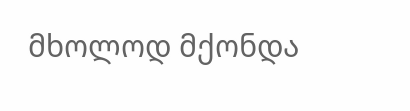მხოლოდ მქონდა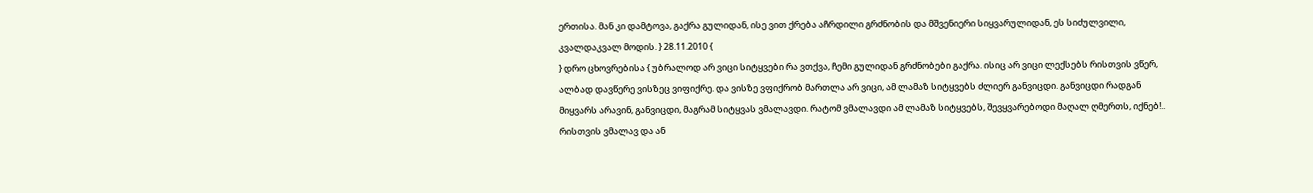ერთისა. მან კი დამტოვა, გაქრა გულიდან, ისე ვით ქრება აჩრდილი გრძნობის და მშვენიერი სიყვარულიდან, ეს სიძულვილი, კვალდაკვალ მოდის. } 28.11.2010 {
} დრო ცხოვრებისა { უბრალოდ არ ვიცი სიტყვები რა ვთქვა, ჩემი გულიდან გრძნობები გაქრა. ისიც არ ვიცი ლექსებს რისთვის ვწერ, ალბად დავწერე ვისზეც ვიფიქრე. და ვისზე ვფიქრობ მართლა არ ვიცი, ამ ლამაზ სიტყვებს ძლიერ განვიცდი. განვიცდი რადგან მიყვარს არავინ, განვიცდი, მაგრამ სიტყვას ვმალავდი. რატომ ვმალავდი ამ ლამაზ სიტყვებს, შევყვარებოდი მაღალ ღმერთს, იქნებ!.. რისთვის ვმალავ და ან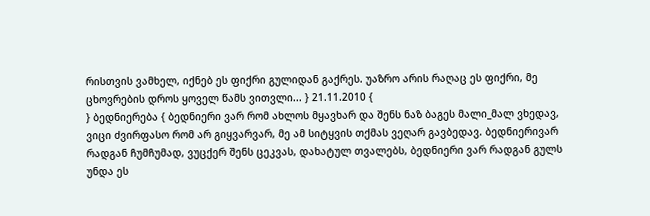რისთვის ვამხელ, იქნებ ეს ფიქრი გულიდან გაქრეს. უაზრო არის რაღაც ეს ფიქრი, მე ცხოვრების დროს ყოველ წამს ვითვლი... } 21.11.2010 {
} ბედნიერება { ბედნიერი ვარ რომ ახლოს მყავხარ და შენს ნაზ ბაგეს მალი_მალ ვხედავ, ვიცი ძვირფასო რომ არ გიყვარვარ, მე ამ სიტყვის თქმას ვეღარ გავბედავ. ბედნიერივარ რადგან ჩუმჩუმად, ვუცქერ შენს ცეკვას, დახატულ თვალებს, ბედნიერი ვარ რადგან გულს უნდა ეს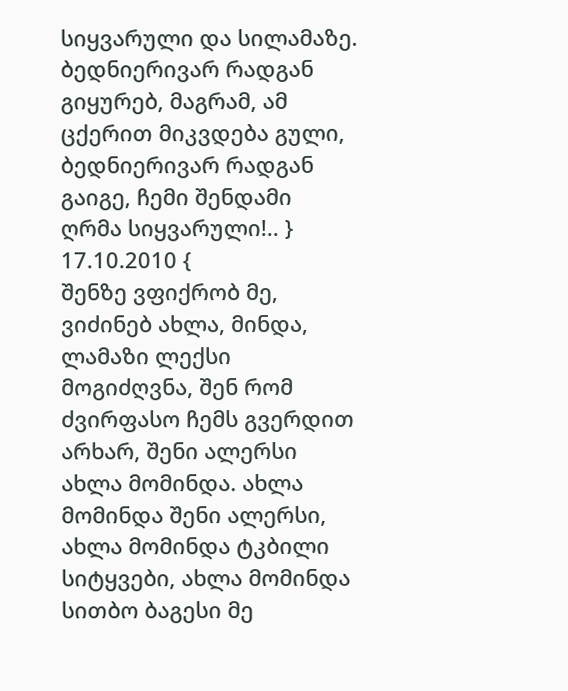სიყვარული და სილამაზე. ბედნიერივარ რადგან გიყურებ, მაგრამ, ამ ცქერით მიკვდება გული, ბედნიერივარ რადგან გაიგე, ჩემი შენდამი ღრმა სიყვარული!.. } 17.10.2010 {
შენზე ვფიქრობ მე, ვიძინებ ახლა, მინდა, ლამაზი ლექსი მოგიძღვნა, შენ რომ ძვირფასო ჩემს გვერდით არხარ, შენი ალერსი ახლა მომინდა. ახლა მომინდა შენი ალერსი, ახლა მომინდა ტკბილი სიტყვები, ახლა მომინდა სითბო ბაგესი მე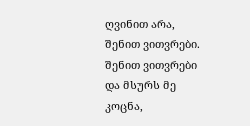ღვინით არა, შენით ვითვრები. შენით ვითვრები და მსურს მე კოცნა,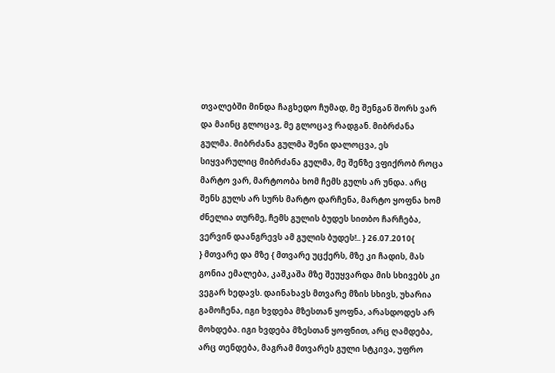თვალებში მინდა ჩაგხედო ჩუმად, მე შენგან შორს ვარ და მაინც გლოცავ, მე გლოცავ რადგან. მიბრძანა გულმა. მიბრძანა გულმა შენი დალოცვა, ეს სიყვარულიც მიბრძანა გულმა, მე შენზე ვფიქრობ როცა მარტო ვარ, მარტოობა ხომ ჩემს გულს არ უნდა. არც შენს გულს არ სურს მარტო დარჩენა, მარტო ყოფნა ხომ ძნელია თურმე, ჩემს გულის ბუდეს სითბო ჩარჩება, ვერვინ დაანგრევს ამ გულის ბუდეს!.. } 26.07.2010{
} მთვარე და მზე { მთვარე უცქერს, მზე კი ჩადის, მას გონია ემალება, კაშკაშა მზე შეუყვარდა მის სხივებს კი ვეგარ ხედავს. დაინახავს მთვარე მზის სხივს, უხარია გამოჩენა, იგი ხვდება მზესთან ყოფნა, არასდოდეს არ მოხდება. იგი ხვდება მზესთან ყოფნით, არც ღამდება, არც თენდება, მაგრამ მთვარეს გული სტკივა, უფრო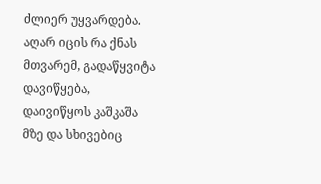ძლიერ უყვარდება. აღარ იცის რა ქნას მთვარემ, გადაწყვიტა დავიწყება, დაივიწყოს კაშკაშა მზე და სხივებიც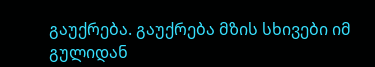გაუქრება. გაუქრება მზის სხივები იმ გულიდან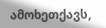ამოხეთქავს,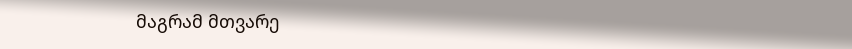მაგრამ მთვარე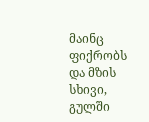მაინც ფიქრობს და მზის სხივი, გულში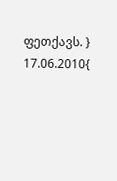ფეთქავს. } 17.06.2010{